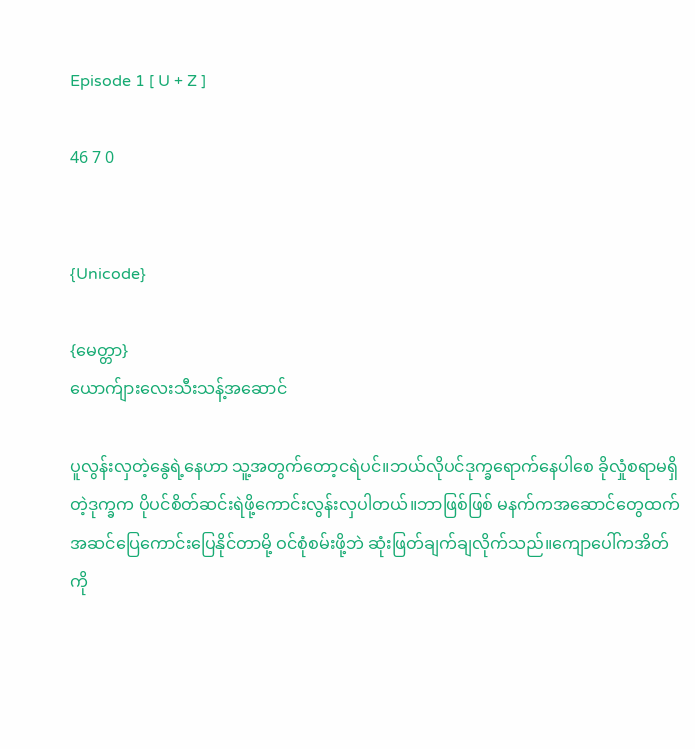Episode 1 [ U + Z ]

46 7 0


{Unicode}

{မေတ္တာ}
ယောက်ျားလေးသီးသန့်အဆောင်

ပူလွန်းလှတဲ့နွေရဲ့နေဟာ သူ့အတွက်တော့ငရဲပင်။ဘယ်လိုပင်ဒုက္ခရောက်နေပါစေ ခိုလှုံစရာမရှိတဲ့ဒုက္ခက ပိုပင်စိတ်ဆင်းရဲဖို့ကောင်းလွန်းလှပါတယ်။ဘာဖြစ်ဖြစ် မနက်ကအဆောင်တွေထက် အဆင်ပြေကောင်းပြေနိုင်တာမို့ ဝင်စုံစမ်းဖို့ဘဲ ဆုံးဖြတ်ချက်ချလိုက်သည်။ကျောပေါ်ကအိတ်ကို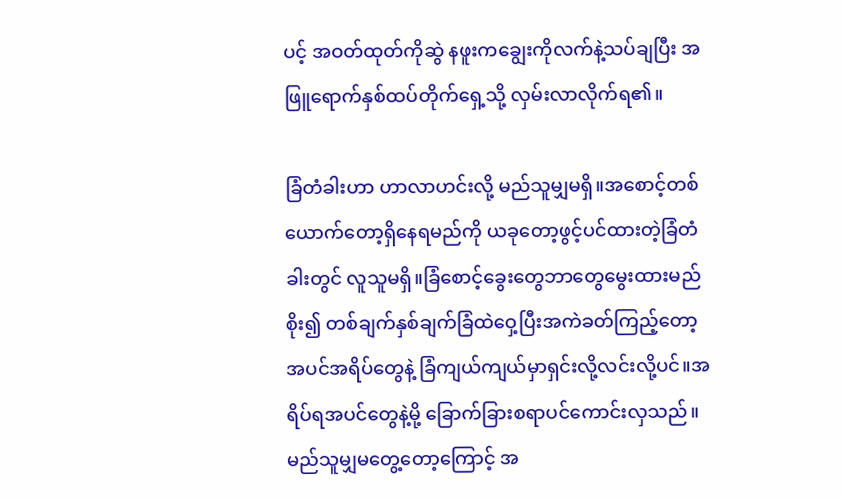ပင့် အဝတ်ထုတ်ကိုဆွဲ နဖူးကချွေးကိုလက်နဲ့သပ်ချပြီး အဖြူရောက်နှစ်ထပ်တိုက်ရှေ့သို့ လှမ်းလာလိုက်ရ၏။

ခြံတံခါးဟာ ဟာလာဟင်းလို့ မည်သူမျှမရှိ။အစောင့်တစ်ယောက်တော့ရှိနေရမည်ကို ယခုတော့ဖွင့်ပင်ထားတဲ့ခြံတံခါးတွင် လူသူမရှိ။ခြံစောင့်ခွေးတွေဘာတွေမွေးထားမည်စိုး၍ တစ်ချက်နှစ်ချက်ခြံထဲဝှေ့ပြီးအကဲခတ်ကြည့်တော့ အပင်အရိပ်တွေနဲ့ ခြံကျယ်ကျယ်မှာရှင်းလို့လင်းလို့ပင်။အရိပ်ရအပင်တွေနဲ့မို့ ခြောက်ခြားစရာပင်ကောင်းလှသည်။မည်သူမျှမတွေ့တော့ကြောင့် အ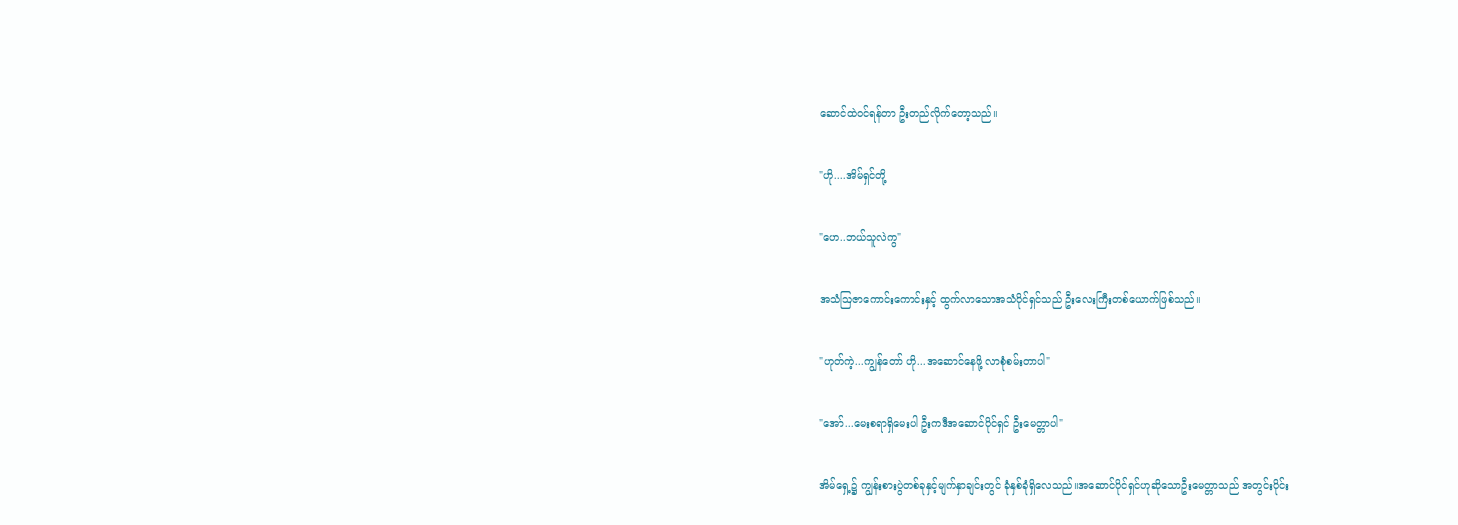ဆောင်ထဲဝင်ရန်တာ ဦးတည်လိုက်တော့သည်။

"ဟို....အိမ်ရှင်တို့

"ဟေ..ဘယ်သူလဲကွ"

အသံဩဇာကောင်းကောင်းနှင့် ထွက်လာသောအသံပိုင်ရှင်သည် ဦးလေးကြီးတစ်ယောက်ဖြစ်သည်။

"ဟုတ်ကဲ့...ကျွန်တော် ဟို...အဆောင်နေဖို့ လာစုံစမ်းတာပါ"

"အော်...မေးစရာရှိမေးပါ ဦးကဒီအဆောင်ပိုင်ရှင် ဦးမေတ္တာပါ"

အိမ်ရှေ့၌ ကျွန်းစားပွဲတစ်ခုနှင့်မျက်နှာချင်းတွင် ခုံနှစ်ခုံရှိလေသည်။အဆောင်ပိုင်ရှင်ဟုဆိုသောဦးမေတ္တာသည် အတွင်းပိုင်း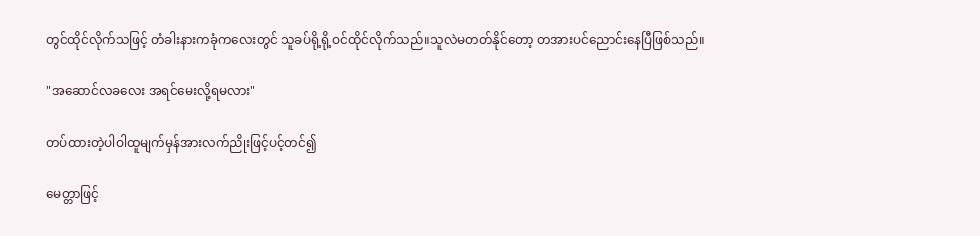တွင်ထိုင်လိုက်သဖြင့် တံခါးနားကခုံကလေးတွင် သူခပ်ရို့ရို့ဝင်ထိုင်လိုက်သည်။သူလဲမတတ်နိုင်တော့ တအားပင်ညောင်းနေပြီဖြစ်သည်။

"အဆောင်လခလေး အရင်မေးလို့ရမလား"

တပ်ထားတဲ့ပါဝါထူမျက်မှန်အားလက်ညိုးဖြင့်ပင့်တင်၍

မေတ္တာဖြင့်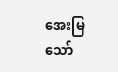အေးမြသော်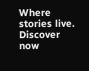Where stories live. Discover now